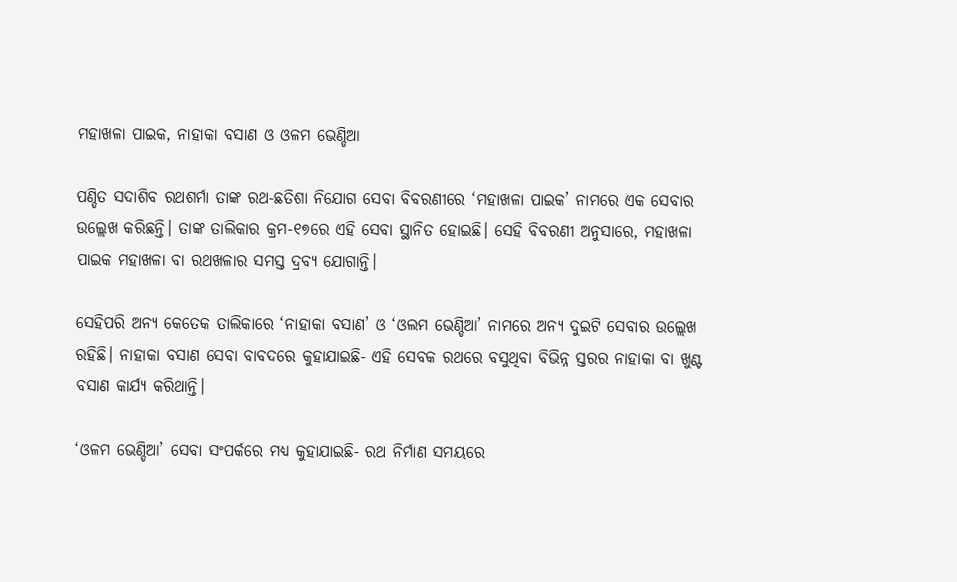ମହାଖଳା ପାଇକ, ନାହାକା ବସାଣ ଓ ଓଳମ ଭେଣ୍ଡିଆ

ପଣ୍ଡିତ ସଦାଶିବ ରଥଶର୍ମା ତାଙ୍କ ରଥ-ଛତିଶା ନିଯୋଗ ସେବା ବିବରଣୀରେ ‘ମହାଖଳା ପାଇକ’ ନାମରେ ଏକ ସେବାର ଉଲ୍ଲେଖ କରିଛନ୍ତି। ତାଙ୍କ ତାଲିକାର କ୍ରମ-୧୭ରେ ଏହି ସେବା ସ୍ଥାନିତ ହୋଇଛି। ସେହି ବିବରଣୀ ଅନୁସାରେ, ମହାଖଳା ପାଇକ ମହାଖଳା ବା ରଥଖଳାର ସମସ୍ତ ଦ୍ରବ୍ୟ ଯୋଗାନ୍ତି।

ସେହିପରି ଅନ୍ୟ କେତେକ ତାଲିକାରେ ‘ନାହାକା ବସାଣ’ ଓ ‘ଓଲମ ଭେଣ୍ଡିଆ’ ନାମରେ ଅନ୍ୟ ଦୁଇଟି ସେବାର ଉଲ୍ଲେଖ ରହିଛି। ନାହାକା ବସାଣ ସେବା ବାବଦରେ କୁହାଯାଇଛି- ଏହି ସେବକ ରଥରେ ବସୁଥିବା ବିଭିନ୍ନ ସ୍ତରର ନାହାକା ବା ଖୁଣ୍ଟ ବସାଣ କାର୍ଯ୍ୟ କରିଥାନ୍ତି।

‘ଓଳମ ଭେଣ୍ଡିଆ’ ସେବା ସଂପର୍କରେ ମଧ୍ୟ କୁହାଯାଇଛି- ରଥ ନିର୍ମାଣ ସମୟରେ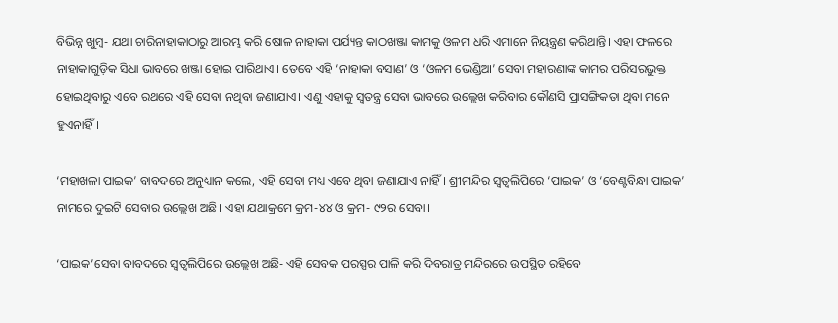ବିଭିନ୍ନ ଖୁମ୍ବ- ଯଥା ଚାରିନାହାକାଠାରୁ ଆରମ୍ଭ କରି ଷୋଳ ନାହାକା ପର୍ଯ୍ୟନ୍ତ କାଠଖଞ୍ଜା କାମକୁ ଓଳମ ଧରି ଏମାନେ ନିୟନ୍ତ୍ରଣ କରିଥାନ୍ତି। ଏହା ଫଳରେ ନାହାକାଗୁଡ଼ିକ ସିଧା ଭାବରେ ଖଞ୍ଜା ହୋଇ ପାରିଥାଏ। ତେବେ ଏହି ‘ନାହାକା ବସାଣ’ ଓ ‘ଓଳମ ଭେଣ୍ଡିଆ’ ସେବା ମହାରଣାଙ୍କ କାମର ପରିସରଭୁକ୍ତ ହୋଇଥିବାରୁ ଏବେ ରଥରେ ଏହି ସେବା ନଥିବା ଜଣାଯାଏ। ଏଣୁ ଏହାକୁ ସ୍ୱତନ୍ତ୍ର ସେବା ଭାବରେ ଉଲ୍ଲେଖ କରିବାର କୌଣସି ପ୍ରାସଙ୍ଗିକତା ଥିବା ମନେ ହୁଏନାହିଁ।

‘ମହାଖଳା ପାଇକ’ ବାବଦରେ ଅନୁଧ୍ୟାନ କଲେ, ଏହି ସେବା ମଧ୍ୟ ଏବେ ଥିବା ଜଣାଯାଏ ନାହିଁ। ଶ୍ରୀମନ୍ଦିର ସ୍ୱତ୍ଵଲିପିରେ ‘ପାଇକ’ ଓ ‘ବେଣ୍ଟବିନ୍ଧା ପାଇକ’ ନାମରେ ଦୁଇଟି ସେବାର ଉଲ୍ଲେଖ ଅଛି। ଏହା ଯଥାକ୍ରମେ କ୍ରମ-୪୪ ଓ କ୍ରମ- ୯୨ର ସେବା।

‘ପାଇକ’ସେବା ବାବଦରେ ସ୍ୱତ୍ଵଲିପିରେ ଉଲ୍ଲେଖ ଅଛି- ଏହି ସେବକ ପରସ୍ପର ପାଳି କରି ଦିବରାତ୍ର ମନ୍ଦିରରେ ଉପସ୍ଥିତ ରହିବେ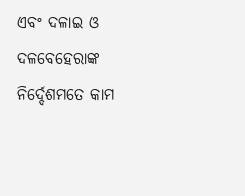ଏବଂ ଦଳାଇ ଓ ଦଳବେହେରାଙ୍କ ନିର୍ଦ୍ଦେଶମତେ କାମ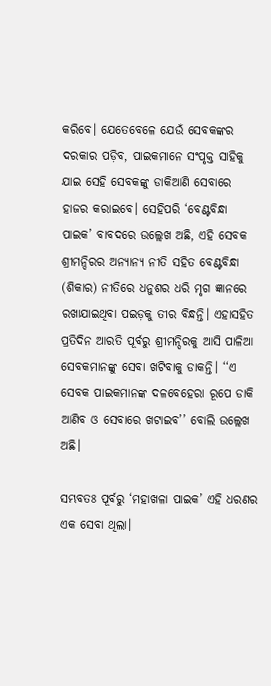କରିବେ। ଯେତେବେଳେ ଯେଉଁ ସେବକଙ୍କର ଦରକାର ପଡ଼ିବ, ପାଇକମାନେ ସଂପୃକ୍ତ ସାହିକୁ ଯାଇ ସେହି ସେବକଙ୍କୁ ଡାକିଆଣି ସେବାରେ ହାଜର କରାଇବେ। ସେହିପରି ‘ବେଣ୍ଟବିନ୍ଧା ପାଇକ’ ବାବଦରେ ଉଲ୍ଲେଖ ଅଛି, ଏହି ସେବକ ଶ୍ରୀମନ୍ଦିରର ଅନ୍ୟାନ୍ୟ ନୀତି ସହିତ ବେଣ୍ଟବିନ୍ଧା (ଶିକାର) ନୀତିରେ ଧନୁଶର ଧରି ମୃଗ ଜ୍ଞାନରେ ରଖାଯାଇଥିବା ପଇଡ଼କୁ ତୀର ବିନ୍ଧନ୍ତି। ଏହାସହିତ ପ୍ରତିଦିନ ଆରତି ପୂର୍ବରୁ ଶ୍ରୀମନ୍ଦିରକୁ ଆସି ପାଳିଆ ସେବକମାନଙ୍କୁ ସେବା ଖଟିବାକୁ ଡାକନ୍ତି। ‘‘ଏ ସେବକ ପାଇକମାନଙ୍କ ଦଳବେହେରା ରୂପେ ଡାକି ଆଣିବ ଓ ସେବାରେ ଖଟାଇବ’’ ବୋଲି ଉଲ୍ଲେଖ ଅଛି।

ସମ୍ଭବତଃ ପୂର୍ବରୁ ‘ମହାଖଳା ପାଇକ’ ଏହି ଧରଣର ଏକ ସେବା ଥିଲା।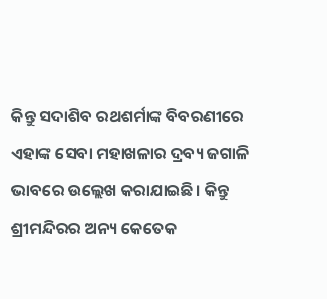କିନ୍ତୁ ସଦାଶିବ ରଥଶର୍ମାଙ୍କ ବିବରଣୀରେ ଏହାଙ୍କ ସେବା ମହାଖଳାର ଦ୍ରବ୍ୟ ଜଗାଳି ଭାବରେ ଉଲ୍ଲେଖ କରାଯାଇଛି। କିନ୍ତୁ ଶ୍ରୀମନ୍ଦିରର ଅନ୍ୟ କେତେକ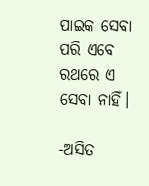ପାଇକ ସେବା ପରି ଏବେ ରଥରେ ଏ ସେବା ନାହିଁ।

-ଅସିତ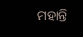ମହାନ୍ତି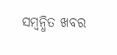ସମ୍ବନ୍ଧିତ ଖବର